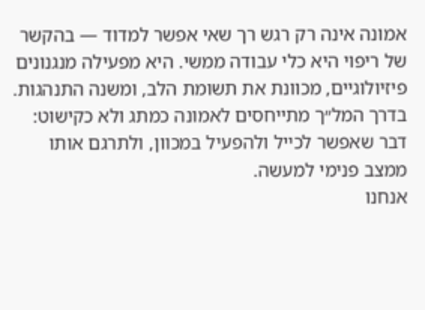אמונה אינה רק רגש רך שאי אפשר למדוד — בהקשר של ריפוי היא כלי עבודה ממשי. היא מפעילה מנגנונים פיזיולוגיים, מכוונת את תשומת הלב, ומשנה התנהגות. בדרך המל״ך מתייחסים לאמונה כמתג ולא כקישוט: דבר שאפשר לכייל ולהפעיל במכוון, ולתרגם אותו ממצב פנימי למעשה.
אנחנו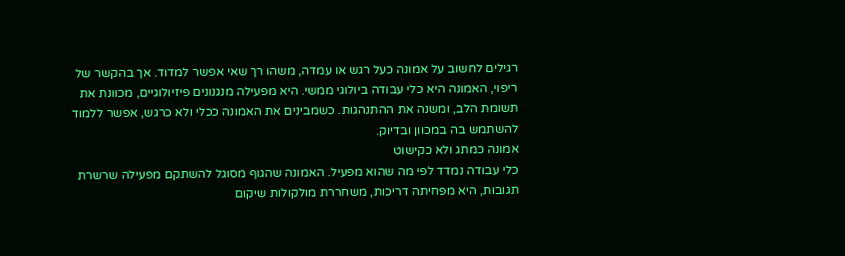רגילים לחשוב על אמונה כעל רגש או עמדה, משהו רך שאי אפשר למדוד. אך בהקשר של ריפוי, האמונה היא כלי עבודה ביולוגי ממשי. היא מפעילה מנגנונים פיזיולוגיים, מכוונת את תשומת הלב, ומשנה את ההתנהגות. כשמבינים את האמונה ככלי ולא כרגש, אפשר ללמוד להשתמש בה במכוון ובדיוק.
אמונה כמתג ולא כקישוט
כלי עבודה נמדד לפי מה שהוא מפעיל. האמונה שהגוף מסוגל להשתקם מפעילה שרשרת תגובות, היא מפחיתה דריכות, משחררת מולקולות שיקום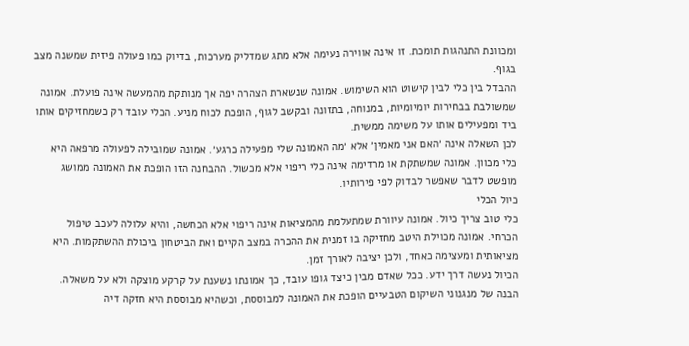ומכוונת התנהגות תומכת. זו אינה אווירה נעימה אלא מתג שמדליק מערכות, בדיוק כמו פעולה פיזית שמשנה מצב בגוף.
ההבדל בין כלי לבין קישוט הוא השימוש. אמונה שנשארת הצהרה יפה אך מנותקת מהמעשה אינה פועלת. אמונה שמשולבת בבחירות יומיומיות, במנוחה, בתזונה ובקשב לגוף, הופכת לכוח מניע. הכלי עובד רק כשמחזיקים אותו ביד ומפעילים אותו על משימה ממשית.
לכן השאלה אינה ׳האם אני מאמין׳ אלא ׳מה האמונה שלי מפעילה כרגע׳. אמונה שמובילה לפעולה מרפאה היא כלי מכוון. אמונה שמשתקת או מרדימה אינה כלי ריפוי אלא מכשול. ההבחנה הזו הופכת את האמונה ממושג מופשט לדבר שאפשר לבדוק לפי פירותיו.
כיול הכלי
כלי טוב צריך כיול. אמונה עיוורת שמתעלמת מהמציאות אינה ריפוי אלא הכחשה, והיא עלולה לעכב טיפול הכרחי. אמונה מכוילת היטב מחזיקה בו זמנית את ההכרה במצב הקיים ואת הביטחון ביכולת ההשתקמות. היא מציאותית ומעצימה כאחד, ולכן יציבה לאורך זמן.
הכיול נעשה דרך ידע. ככל שאדם מבין כיצד גופו עובד, כך אמונתו נשענת על קרקע מוצקה ולא על משאלה. הבנה של מנגנוני השיקום הטבעיים הופכת את האמונה למבוססת, וכשהיא מבוססת היא חזקה דיה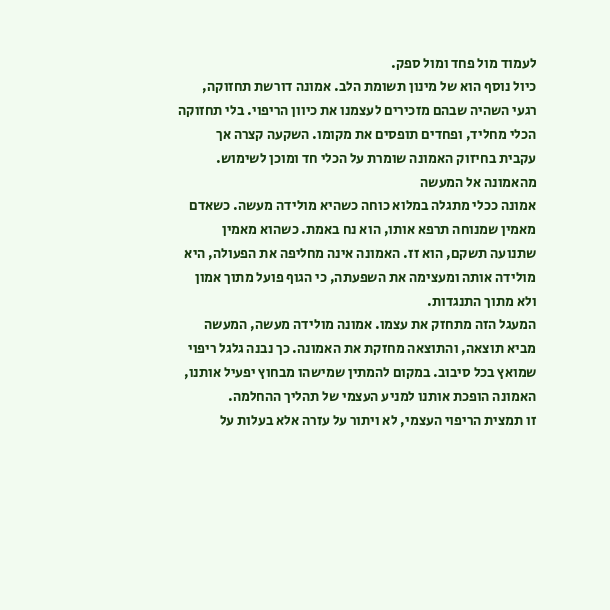לעמוד מול פחד ומול ספק.
כיול נוסף הוא של מינון תשומת הלב. אמונה דורשת תחזוקה, רגעי השהיה שבהם מזכירים לעצמנו את כיוון הריפוי. בלי תחזוקה הכלי מחליד, ופחדים תופסים את מקומו. השקעה קצרה אך עקבית בחיזוק האמונה שומרת על הכלי חד ומוכן לשימוש.
מהאמונה אל המעשה
אמונה ככלי מתגלה במלוא כוחה כשהיא מולידה מעשה. כשאדם מאמין שמנוחה תרפא אותו, הוא נח באמת. כשהוא מאמין שתנועה תשקם, הוא זז. האמונה אינה מחליפה את הפעולה, היא מולידה אותה ומעצימה את השפעתה, כי הגוף פועל מתוך אמון ולא מתוך התנגדות.
המעגל הזה מתחזק את עצמו. אמונה מולידה מעשה, המעשה מביא תוצאה, והתוצאה מחזקת את האמונה. כך נבנה גלגל ריפוי שמואץ בכל סיבוב. במקום להמתין שמישהו מבחוץ יפעיל אותנו, האמונה הופכת אותנו למניע העצמי של תהליך ההחלמה.
זו תמצית הריפוי העצמי, לא ויתור על עזרה אלא בעלות על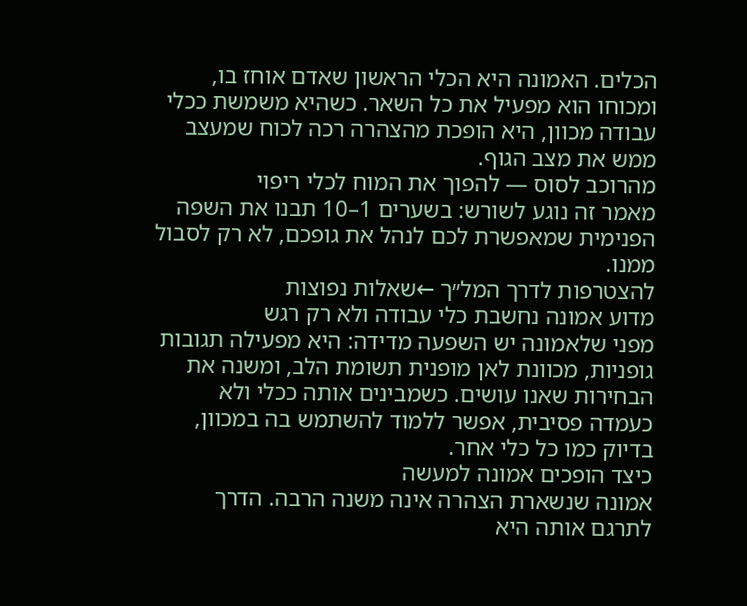הכלים. האמונה היא הכלי הראשון שאדם אוחז בו, ומכוחו הוא מפעיל את כל השאר. כשהיא משמשת ככלי עבודה מכוון, היא הופכת מהצהרה רכה לכוח שמעצב ממש את מצב הגוף.
מהרוכב לסוס — להפוך את המוח לכלי ריפוי
מאמר זה נוגע לשורש: בשערים 1–10 תבנו את השפה הפנימית שמאפשרת לכם לנהל את גופכם, לא רק לסבול ממנו.
להצטרפות לדרך המל״ך ←שאלות נפוצות
מדוע אמונה נחשבת כלי עבודה ולא רק רגש
מפני שלאמונה יש השפעה מדידה: היא מפעילה תגובות גופניות, מכוונת לאן מופנית תשומת הלב, ומשנה את הבחירות שאנו עושים. כשמבינים אותה ככלי ולא כעמדה פסיבית, אפשר ללמוד להשתמש בה במכוון, בדיוק כמו כל כלי אחר.
כיצד הופכים אמונה למעשה
אמונה שנשארת הצהרה אינה משנה הרבה. הדרך לתרגם אותה היא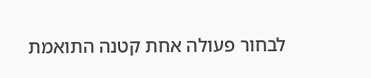לבחור פעולה אחת קטנה התואמת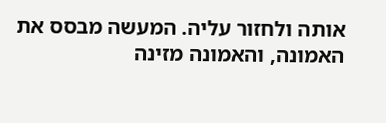אותה ולחזור עליה. המעשה מבסס את האמונה, והאמונה מזינה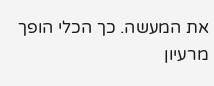את המעשה. כך הכלי הופך מרעיון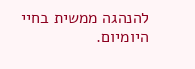להנהגה ממשית בחיי היומיום.